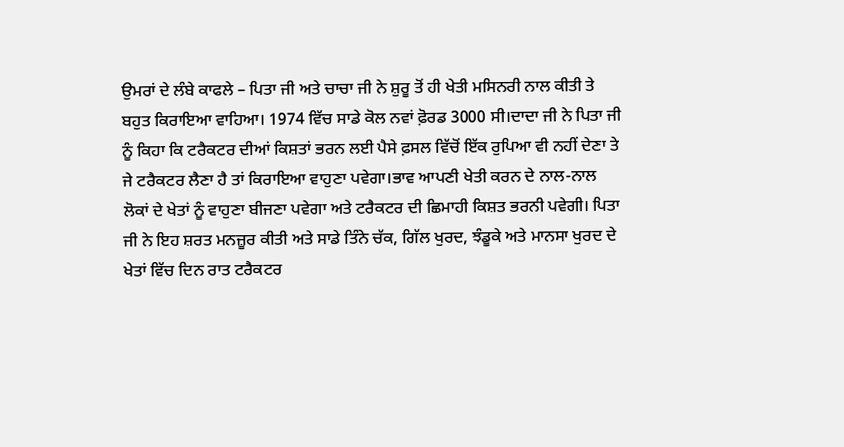ਉਮਰਾਂ ਦੇ ਲੰਬੇ ਕਾਫਲੇ – ਪਿਤਾ ਜੀ ਅਤੇ ਚਾਚਾ ਜੀ ਨੇ ਸ਼ੁਰੂ ਤੋਂ ਹੀ ਖੇਤੀ ਮਸਿਨਰੀ ਨਾਲ ਕੀਤੀ ਤੇ ਬਹੁਤ ਕਿਰਾਇਆ ਵਾਹਿਆ। 1974 ਵਿੱਚ ਸਾਡੇ ਕੋਲ ਨਵਾਂ ਫ਼ੋਰਡ 3000 ਸੀ।ਦਾਦਾ ਜੀ ਨੇ ਪਿਤਾ ਜੀ ਨੂੰ ਕਿਹਾ ਕਿ ਟਰੈਕਟਰ ਦੀਆਂ ਕਿਸ਼ਤਾਂ ਭਰਨ ਲਈ ਪੈਸੇ ਫ਼ਸਲ ਵਿੱਚੋਂ ਇੱਕ ਰੁਪਿਆ ਵੀ ਨਹੀਂ ਦੇਣਾ ਤੇ ਜੇ ਟਰੈਕਟਰ ਲੈਣਾ ਹੈ ਤਾਂ ਕਿਰਾਇਆ ਵਾਹੁਣਾ ਪਵੇਗਾ।ਭਾਵ ਆਪਣੀ ਖੇਤੀ ਕਰਨ ਦੇ ਨਾਲ-ਨਾਲ ਲੋਕਾਂ ਦੇ ਖੇਤਾਂ ਨੂੰ ਵਾਹੁਣਾ ਬੀਜਣਾ ਪਵੇਗਾ ਅਤੇ ਟਰੈਕਟਰ ਦੀ ਛਿਮਾਹੀ ਕਿਸ਼ਤ ਭਰਨੀ ਪਵੇਗੀ। ਪਿਤਾ ਜੀ ਨੇ ਇਹ ਸ਼ਰਤ ਮਨਜ਼ੂਰ ਕੀਤੀ ਅਤੇ ਸਾਡੇ ਤਿੰਨੇ ਚੱਕ, ਗਿੱਲ ਖੁਰਦ, ਝੰਡੂਕੇ ਅਤੇ ਮਾਨਸਾ ਖੁਰਦ ਦੇ ਖੇਤਾਂ ਵਿੱਚ ਦਿਨ ਰਾਤ ਟਰੈਕਟਰ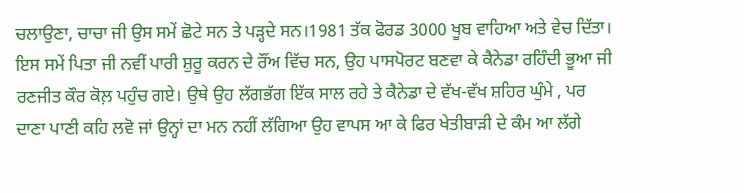ਚਲਾਉਣਾ, ਚਾਚਾ ਜੀ ਉਸ ਸਮੇਂ ਛੋਟੇ ਸਨ ਤੇ ਪੜ੍ਹਦੇ ਸਨ।1981 ਤੱਕ ਫੋਰਡ 3000 ਖੂਬ ਵਾਹਿਆ ਅਤੇ ਵੇਚ ਦਿੱਤਾ। ਇਸ ਸਮੇਂ ਪਿਤਾ ਜੀ ਨਵੀਂ ਪਾਰੀ ਸ਼ੁਰੂ ਕਰਨ ਦੇ ਰੌਂਅ ਵਿੱਚ ਸਨ, ਉਹ ਪਾਸਪੋਰਟ ਬਣਵਾ ਕੇ ਕੈਨੇਡਾ ਰਹਿੰਦੀ ਭੂਆ ਜੀ ਰਣਜੀਤ ਕੌਰ ਕੋਲ਼ ਪਹੁੰਚ ਗਏ। ਉਥੇ ਉਹ ਲੱਗਭੱਗ ਇੱਕ ਸਾਲ ਰਹੇ ਤੇ ਕੈਨੇਡਾ ਦੇ ਵੱਖ-ਵੱਖ ਸ਼ਹਿਰ ਘੁੰਮੇ , ਪਰ ਦਾਣਾ ਪਾਣੀ ਕਹਿ ਲਵੋ ਜਾਂ ਉਨ੍ਹਾਂ ਦਾ ਮਨ ਨਹੀਂ ਲੱਗਿਆ ਉਹ ਵਾਪਸ ਆ ਕੇ ਫਿਰ ਖੇਤੀਬਾੜੀ ਦੇ ਕੰਮ ਆ ਲੱਗੇ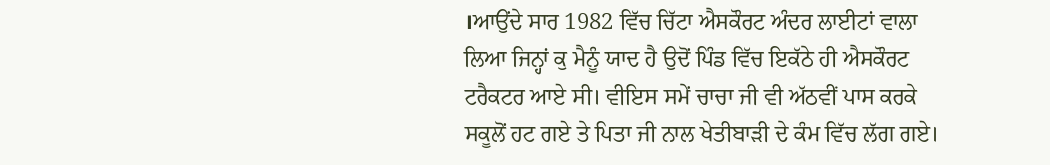।ਆਉਂਦੇ ਸਾਰ 1982 ਵਿੱਚ ਚਿੱਟਾ ਐਸਕੌਰਟ ਅੰਦਰ ਲਾਈਟਾਂ ਵਾਲਾ ਲਿਆ ਜਿਨ੍ਹਾਂ ਕੁ ਮੈਨੂੰ ਯਾਦ ਹੈ ਉਦੋਂ ਪਿੰਡ ਵਿੱਚ ਇਕੱਠੇ ਹੀ ਐਸਕੌਰਟ ਟਰੈਕਟਰ ਆਏ ਸੀ। ਵੀਇਸ ਸਮੇਂ ਚਾਚਾ ਜੀ ਵੀ ਅੱਠਵੀਂ ਪਾਸ ਕਰਕੇ ਸਕੂਲੋਂ ਹਟ ਗਏ ਤੇ ਪਿਤਾ ਜੀ ਨਾਲ ਖੇਤੀਬਾੜੀ ਦੇ ਕੰਮ ਵਿੱਚ ਲੱਗ ਗਏ।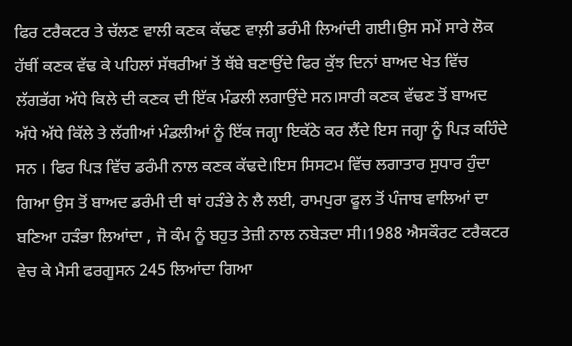ਫਿਰ ਟਰੈਕਟਰ ਤੇ ਚੱਲਣ ਵਾਲੀ ਕਣਕ ਕੱਢਣ ਵਾਲ਼ੀ ਡਰੰਮੀ ਲਿਆਂਦੀ ਗਈ।ਉਸ ਸਮੇਂ ਸਾਰੇ ਲੋਕ ਹੱਥੀਂ ਕਣਕ ਵੱਢ ਕੇ ਪਹਿਲਾਂ ਸੱਥਰੀਆਂ ਤੋਂ ਥੱਬੇ ਬਣਾਉਂਦੇ ਫਿਰ ਕੁੱਝ ਦਿਨਾਂ ਬਾਅਦ ਖੇਤ ਵਿੱਚ ਲੱਗਭੱਗ ਅੱਧੇ ਕਿਲੇ ਦੀ ਕਣਕ ਦੀ ਇੱਕ ਮੰਡਲੀ ਲਗਾਉਂਦੇ ਸਨ।ਸਾਰੀ ਕਣਕ ਵੱਢਣ ਤੋਂ ਬਾਅਦ ਅੱਧੇ ਅੱਧੇ ਕਿੱਲੇ ਤੇ ਲੱਗੀਆਂ ਮੰਡਲੀਆਂ ਨੂੰ ਇੱਕ ਜਗ੍ਹਾ ਇਕੱਠੇ ਕਰ ਲੈਂਦੇ ਇਸ ਜਗ੍ਹਾ ਨੂੰ ਪਿੜ ਕਹਿੰਦੇ ਸਨ । ਫਿਰ ਪਿੜ ਵਿੱਚ ਡਰੰਮੀ ਨਾਲ ਕਣਕ ਕੱਢਦੇ।ਇਸ ਸਿਸਟਮ ਵਿੱਚ ਲਗਾਤਾਰ ਸੁਧਾਰ ਹੁੰਦਾ ਗਿਆ ਉਸ ਤੋਂ ਬਾਅਦ ਡਰੰਮੀ ਦੀ ਥਾਂ ਹੜੰਭੇ ਨੇ ਲੈ ਲਈ, ਰਾਮਪੁਰਾ ਫੂਲ ਤੋਂ ਪੰਜਾਬ ਵਾਲਿਆਂ ਦਾ ਬਣਿਆ ਹੜੰਭਾ ਲਿਆਂਦਾ , ਜੋ ਕੰਮ ਨੂੰ ਬਹੁਤ ਤੇਜ਼ੀ ਨਾਲ ਨਬੇੜਦਾ ਸੀ।1988 ਐਸਕੌਰਟ ਟਰੈਕਟਰ ਵੇਚ ਕੇ ਮੈਸੀ ਫਰਗੂਸਨ 245 ਲਿਆਂਦਾ ਗਿਆ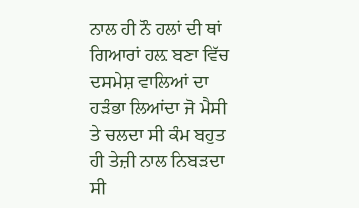ਨਾਲ ਹੀ ਨੌ ਹਲਾਂ ਦੀ ਥਾਂ ਗਿਆਰਾਂ ਹਲ਼ ਬਣਾ ਵਿੱਚ ਦਸਮੇਸ਼ ਵਾਲਿਆਂ ਦਾ ਹੜੰਭਾ ਲਿਆਂਦਾ ਜੋ ਮੈਸੀ ਤੇ ਚਲਦਾ ਸੀ ਕੰਮ ਬਹੁਤ ਹੀ ਤੇਜ਼ੀ ਨਾਲ ਨਿਬੜਦਾ ਸੀ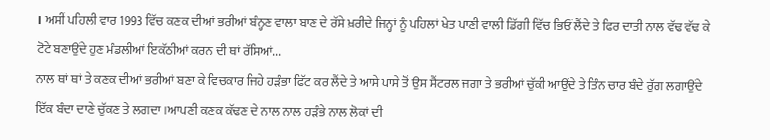। ਅਸੀਂ ਪਹਿਲੀ ਵਾਰ 1993 ਵਿੱਚ ਕਣਕ ਦੀਆਂ ਭਰੀਆਂ ਬੰਨ੍ਹਣ ਵਾਲਾ ਬਾਣ ਦੇ ਰੱਸੇ ਖ਼ਰੀਦੇ ਜਿਨ੍ਹਾਂ ਨੂੰ ਪਹਿਲਾਂ ਖੇਤ ਪਾਣੀ ਵਾਲੀ ਡਿੱਗੀ ਵਿੱਚ ਭਿਓਂ ਲੈਂਦੇ ਤੇ ਫਿਰ ਦਾਤੀ ਨਾਲ ਵੱਢ ਵੱਢ ਕੇ ਟੋਟੇ ਬਣਾਉਂਦੇ ਹੁਣ ਮੰਡਲੀਆਂ ਇਕੱਠੀਆਂ ਕਰਨ ਦੀ ਥਾਂ ਰੱਸਿਆਂ...
ਨਾਲ ਥਾਂ ਥਾਂ ਤੇ ਕਣਕ ਦੀਆਂ ਭਰੀਆਂ ਬਣਾ ਕੇ ਵਿਚਕਾਰ ਜਿਹੇ ਹੜੰਭਾ ਫਿੱਟ ਕਰ ਲੈਂਦੇ ਤੇ ਆਸੇ ਪਾਸੇ ਤੋਂ ਉਸ ਸੈਂਟਰਲ ਜਗਾ ਤੇ ਭਰੀਆਂ ਚੁੱਕੀ ਆਉਂਦੇ ਤੇ ਤਿੰਨ ਚਾਰ ਬੰਦੇ ਰੁੱਗ ਲਗਾਉਂਦੇ ਇੱਕ ਬੰਦਾ ਦਾਣੇ ਚੁੱਕਣ ਤੇ ਲਗਦਾ ।ਆਪਣੀ ਕਣਕ ਕੱਢਣ ਦੇ ਨਾਲ ਨਾਲ ਹੜੰਭੇ ਨਾਲ ਲੋਕਾਂ ਦੀ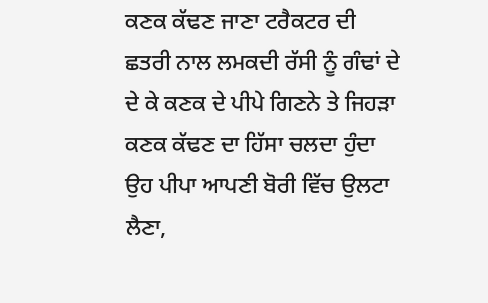ਕਣਕ ਕੱਢਣ ਜਾਣਾ ਟਰੈਕਟਰ ਦੀ ਛਤਰੀ ਨਾਲ ਲਮਕਦੀ ਰੱਸੀ ਨੂੰ ਗੰਢਾਂ ਦੇ ਦੇ ਕੇ ਕਣਕ ਦੇ ਪੀਪੇ ਗਿਣਨੇ ਤੇ ਜਿਹੜਾ ਕਣਕ ਕੱਢਣ ਦਾ ਹਿੱਸਾ ਚਲਦਾ ਹੁੰਦਾ ਉਹ ਪੀਪਾ ਆਪਣੀ ਬੋਰੀ ਵਿੱਚ ਉਲਟਾ ਲੈਣਾ,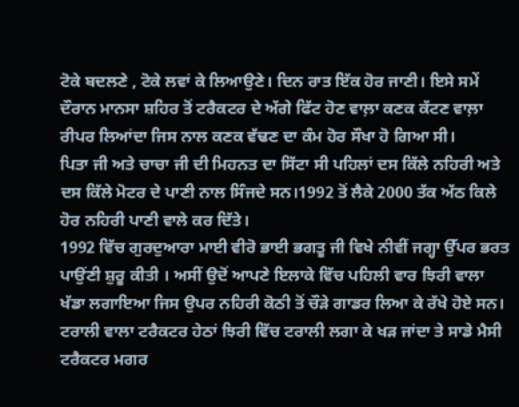ਟੋਕੇ ਬਦਲਣੇ , ਟੋਕੇ ਲਵਾਂ ਕੇ ਲਿਆਉਣੇ। ਦਿਨ ਰਾਤ ਇੱਕ ਹੋਰ ਜਾਣੀ। ਇਸੇ ਸਮੇਂ ਦੌਰਾਨ ਮਾਨਸਾ ਸ਼ਹਿਰ ਤੋਂ ਟਰੈਕਟਰ ਦੇ ਅੱਗੇ ਫਿੱਟ ਹੋਣ ਵਾਲ਼ਾ ਕਣਕ ਕੱਟਣ ਵਾਲ਼ਾ ਰੀਪਰ ਲਿਆਂਦਾ ਜਿਸ ਨਾਲ ਕਣਕ ਵੱਢਣ ਦਾ ਕੰਮ ਹੋਰ ਸੌਖਾ ਹੋ ਗਿਆ ਸੀ।
ਪਿਤਾ ਜੀ ਅਤੇ ਚਾਚਾ ਜੀ ਦੀ ਮਿਹਨਤ ਦਾ ਸਿੱਟਾ ਸੀ ਪਹਿਲਾਂ ਦਸ ਕਿੱਲੇ ਨਹਿਰੀ ਅਤੇ ਦਸ ਕਿੱਲੇ ਮੋਟਰ ਦੇ ਪਾਣੀ ਨਾਲ ਸਿੰਜਦੇ ਸਨ।1992 ਤੋਂ ਲੈਕੇ 2000 ਤੱਕ ਅੱਠ ਕਿਲੇ ਹੋਰ ਨਹਿਰੀ ਪਾਣੀ ਵਾਲੇ ਕਰ ਦਿੱਤੇ।
1992 ਵਿੱਚ ਗੁਰਦੁਆਰਾ ਮਾਈ ਵੀਰੋ ਭਾਈ ਭਗਤੂ ਜੀ ਵਿਖੇ ਨੀਵੀਂ ਜਗ੍ਹਾ ਉੱਪਰ ਭਰਤ ਪਾਉਂਣੀ ਸ਼ੁਰੂ ਕੀਤੀ । ਅਸੀਂ ਉਦੋਂ ਆਪਣੇ ਇਲਾਕੇ ਵਿੱਚ ਪਹਿਲੀ ਵਾਰ ਝਿਰੀ ਵਾਲਾ ਖੱਡਾ ਲਗਾਇਆ ਜਿਸ ਉਪਰ ਨਹਿਰੀ ਕੋਠੀ ਤੋਂ ਚੌੜੇ ਗਾਡਰ ਲਿਆ ਕੇ ਰੱਖੇ ਹੋਏ ਸਨ। ਟਰਾਲੀ ਵਾਲਾ ਟਰੈਕਟਰ ਹੇਠਾਂ ਝਿਰੀ ਵਿੱਚ ਟਰਾਲੀ ਲਗਾ ਕੇ ਖੜ ਜਾਂਦਾ ਤੇ ਸਾਡੇ ਮੈਸੀ ਟਰੈਕਟਰ ਮਗਰ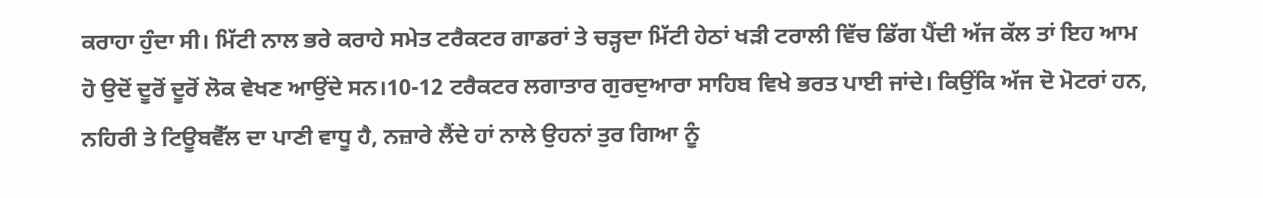ਕਰਾਹਾ ਹੁੰਦਾ ਸੀ। ਮਿੱਟੀ ਨਾਲ ਭਰੇ ਕਰਾਹੇ ਸਮੇਤ ਟਰੈਕਟਰ ਗਾਡਰਾਂ ਤੇ ਚੜ੍ਹਦਾ ਮਿੱਟੀ ਹੇਠਾਂ ਖੜੀ ਟਰਾਲੀ ਵਿੱਚ ਡਿੱਗ ਪੈਂਦੀ ਅੱਜ ਕੱਲ ਤਾਂ ਇਹ ਆਮ ਹੋ ਉਦੋਂ ਦੂਰੋਂ ਦੂਰੋਂ ਲੋਕ ਵੇਖਣ ਆਉਂਦੇ ਸਨ।10-12 ਟਰੈਕਟਰ ਲਗਾਤਾਰ ਗੁਰਦੁਆਰਾ ਸਾਹਿਬ ਵਿਖੇ ਭਰਤ ਪਾਈ ਜਾਂਦੇ। ਕਿਉਂਕਿ ਅੱਜ ਦੋ ਮੋਟਰਾਂ ਹਨ, ਨਹਿਰੀ ਤੇ ਟਿਊਬਵੈੱਲ ਦਾ ਪਾਣੀ ਵਾਧੂ ਹੈ, ਨਜ਼ਾਰੇ ਲੈਂਦੇ ਹਾਂ ਨਾਲੇ ਉਹਨਾਂ ਤੁਰ ਗਿਆ ਨੂੰ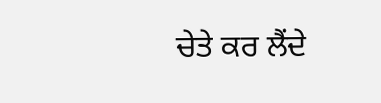ਚੇਤੇ ਕਰ ਲੈਂਦੇ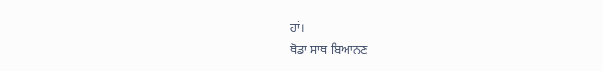ਹਾਂ।
ਥੋਡਾ ਸਾਥ ਬਿਆਨਣ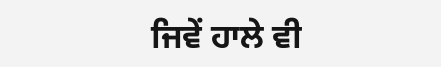ਜਿਵੇਂ ਹਾਲੇ ਵੀ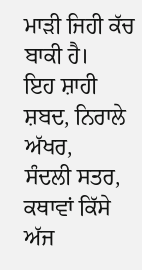ਮਾੜੀ ਜਿਹੀ ਕੱਚ ਬਾਕੀ ਹੈ।
ਇਹ ਸ਼ਾਹੀ ਸ਼ਬਦ, ਨਿਰਾਲੇ ਅੱਖਰ,
ਸੰਦਲੀ ਸਤਰ, ਕਥਾਵਾਂ ਕਿੱਸੇ
ਅੱਜ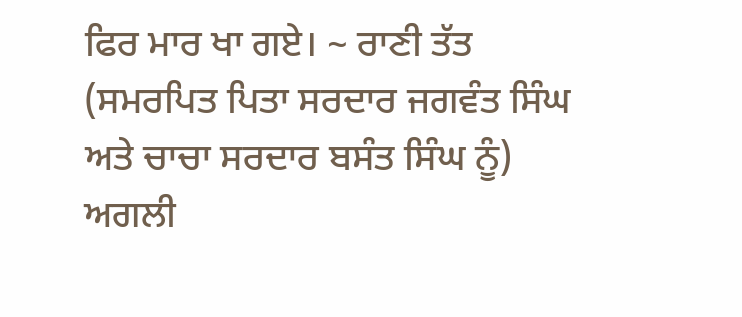ਫਿਰ ਮਾਰ ਖਾ ਗਏ। ~ ਰਾਣੀ ਤੱਤ
(ਸਮਰਪਿਤ ਪਿਤਾ ਸਰਦਾਰ ਜਗਵੰਤ ਸਿੰਘ ਅਤੇ ਚਾਚਾ ਸਰਦਾਰ ਬਸੰਤ ਸਿੰਘ ਨੂੰ) ਅਗਲੀ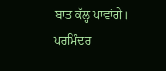ਬਾਤ ਕੱਲ੍ਹ ਪਾਵਾਂਗੇ।
ਪਰਮਿੰਦਰ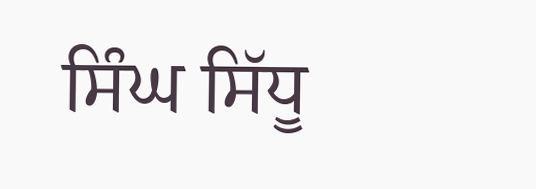ਸਿੰਘ ਸਿੱਧੂ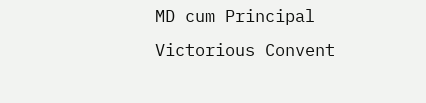MD cum Principal
Victorious Convent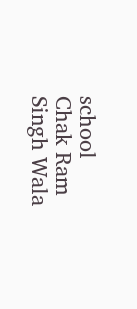school
Chak Ram Singh Wala